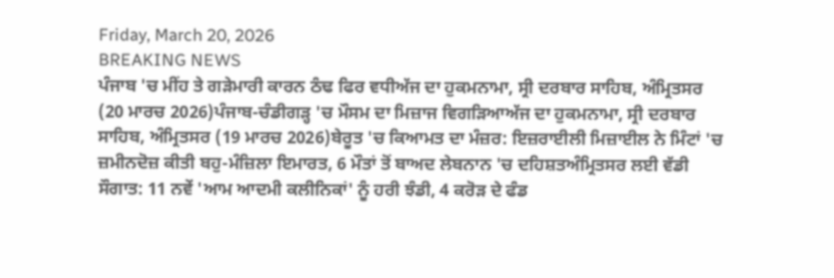Friday, March 20, 2026
BREAKING NEWS
ਪੰਜਾਬ 'ਚ ਮੀਂਹ ਤੇ ਗੜੇਮਾਰੀ ਕਾਰਨ ਠੰਢ ਫਿਰ ਵਧੀਅੱਜ ਦਾ ਹੁਕਮਨਾਮਾ, ਸ੍ਰੀ ਦਰਬਾਰ ਸਾਹਿਬ, ਅੰਮ੍ਰਿਤਸਰ (20 ਮਾਰਚ 2026)ਪੰਜਾਬ-ਚੰਡੀਗੜ੍ਹ 'ਚ ਮੌਸਮ ਦਾ ਮਿਜ਼ਾਜ ਵਿਗੜਿਆਅੱਜ ਦਾ ਹੁਕਮਨਾਮਾ, ਸ੍ਰੀ ਦਰਬਾਰ ਸਾਹਿਬ, ਅੰਮ੍ਰਿਤਸਰ (19 ਮਾਰਚ 2026)ਬੇਰੂਤ 'ਚ ਕਿਆਮਤ ਦਾ ਮੰਜ਼ਰ: ਇਜ਼ਰਾਈਲੀ ਮਿਜ਼ਾਈਲ ਨੇ ਮਿੰਟਾਂ 'ਚ ਜ਼ਮੀਨਦੋਜ਼ ਕੀਤੀ ਬਹੁ-ਮੰਜ਼ਿਲਾ ਇਮਾਰਤ, 6 ਮੌਤਾਂ ਤੋਂ ਬਾਅਦ ਲੇਬਨਾਨ 'ਚ ਦਹਿਸ਼ਤਅੰਮ੍ਰਿਤਸਰ ਲਈ ਵੱਡੀ ਸੌਗਾਤ: 11 ਨਵੇਂ 'ਆਮ ਆਦਮੀ ਕਲੀਨਿਕਾਂ' ਨੂੰ ਹਰੀ ਝੰਡੀ, 4 ਕਰੋੜ ਦੇ ਫੰਡ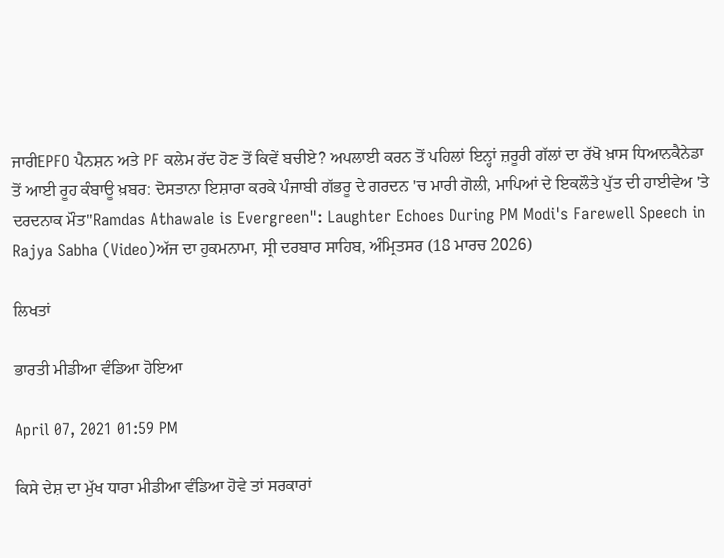ਜਾਰੀEPFO ਪੈਨਸ਼ਨ ਅਤੇ PF ਕਲੇਮ ਰੱਦ ਹੋਣ ਤੋਂ ਕਿਵੇਂ ਬਚੀਏ? ਅਪਲਾਈ ਕਰਨ ਤੋਂ ਪਹਿਲਾਂ ਇਨ੍ਹਾਂ ਜ਼ਰੂਰੀ ਗੱਲਾਂ ਦਾ ਰੱਖੋ ਖ਼ਾਸ ਧਿਆਨਕੈਨੇਡਾ ਤੋਂ ਆਈ ਰੂਹ ਕੰਬਾਊ ਖ਼ਬਰ: ਦੋਸਤਾਨਾ ਇਸ਼ਾਰਾ ਕਰਕੇ ਪੰਜਾਬੀ ਗੱਭਰੂ ਦੇ ਗਰਦਨ 'ਚ ਮਾਰੀ ਗੋਲੀ, ਮਾਪਿਆਂ ਦੇ ਇਕਲੌਤੇ ਪੁੱਤ ਦੀ ਹਾਈਵੇਅ 'ਤੇ ਦਰਦਨਾਕ ਮੌਤ"Ramdas Athawale is Evergreen": Laughter Echoes During PM Modi's Farewell Speech in Rajya Sabha (Video)ਅੱਜ ਦਾ ਹੁਕਮਨਾਮਾ, ਸ੍ਰੀ ਦਰਬਾਰ ਸਾਹਿਬ, ਅੰਮ੍ਰਿਤਸਰ (18 ਮਾਰਚ 2026)

ਲਿਖਤਾਂ

ਭਾਰਤੀ ਮੀਡੀਆ ਵੰਡਿਆ ਹੋਇਆ

April 07, 2021 01:59 PM

ਕਿਸੇ ਦੇਸ਼ ਦਾ ਮੁੱਖ ਧਾਰਾ ਮੀਡੀਆ ਵੰਡਿਆ ਹੋਵੇ ਤਾਂ ਸਰਕਾਰਾਂ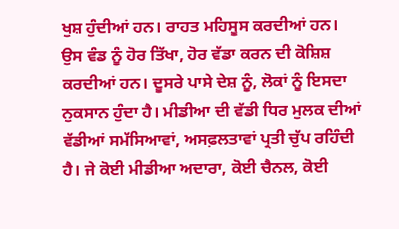ਖੁਸ਼ ਹੁੰਦੀਆਂ ਹਨ। ਰਾਹਤ ਮਹਿਸੂਸ ਕਰਦੀਆਂ ਹਨ। ਉਸ ਵੰਡ ਨੂੰ ਹੋਰ ਤਿੱਖਾ, ਹੋਰ ਵੱਡਾ ਕਰਨ ਦੀ ਕੋਸ਼ਿਸ਼ ਕਰਦੀਆਂ ਹਨ। ਦੂਸਰੇ ਪਾਸੇ ਦੇਸ਼ ਨੂੰ, ਲੋਕਾਂ ਨੂੰ ਇਸਦਾ ਨੁਕਸਾਨ ਹੁੰਦਾ ਹੈ। ਮੀਡੀਆ ਦੀ ਵੱਡੀ ਧਿਰ ਮੁਲਕ ਦੀਆਂ ਵੱਡੀਆਂ ਸਮੱਸਿਆਵਾਂ, ਅਸਫ਼ਲਤਾਵਾਂ ਪ੍ਰਤੀ ਚੁੱਪ ਰਹਿੰਦੀ ਹੈ। ਜੇ ਕੋਈ ਮੀਡੀਆ ਅਦਾਰਾ, ਕੋਈ ਚੈਨਲ, ਕੋਈ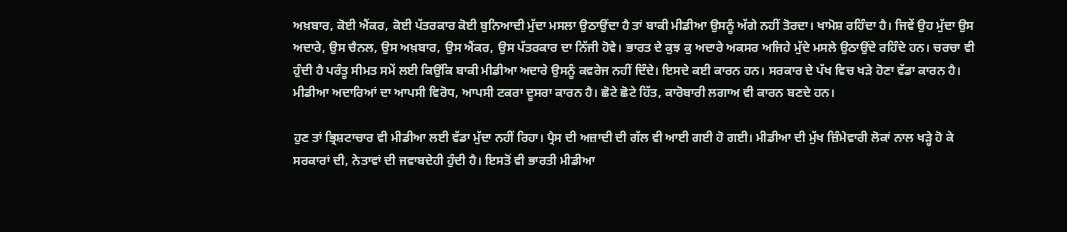ਅਖ਼ਬਾਰ, ਕੋਈ ਐਂਕਰ, ਕੋਈ ਪੱਤਰਕਾਰ ਕੋਈ ਬੁਨਿਆਦੀ ਮੁੱਦਾ ਮਸਲਾ ਉਠਾਉਂਦਾ ਹੈ ਤਾਂ ਬਾਕੀ ਮੀਡੀਆ ਉਸਨੂੰ ਅੱਗੇ ਨਹੀਂ ਤੋਰਦਾ। ਖਾਮੋਸ਼ ਰਹਿੰਦਾ ਹੈ। ਜਿਵੇਂ ਉਹ ਮੁੱਦਾ ਉਸ ਅਦਾਰੇ, ਉਸ ਚੈਨਲ, ਉਸ ਅਖ਼ਬਾਰ, ਉਸ ਐਂਕਰ, ਉਸ ਪੱਤਰਕਾਰ ਦਾ ਨਿੱਜੀ ਹੋਵੇ। ਭਾਰਤ ਦੇ ਕੁਝ ਕੁ ਅਦਾਰੇ ਅਕਸਰ ਅਜਿਹੇ ਮੁੱਦੇ ਮਸਲੇ ਉਠਾਉਂਦੇ ਰਹਿੰਦੇ ਹਨ। ਚਰਚਾ ਵੀ ਹੁੰਦੀ ਹੈ ਪਰੰਤੂ ਸੀਮਤ ਸਮੇਂ ਲਈ ਕਿਉਂਕਿ ਬਾਕੀ ਮੀਡੀਆ ਅਦਾਰੇ ਉਸਨੂੰ ਕਵਰੇਜ ਨਹੀਂ ਦਿੰਦੇ। ਇਸਦੇ ਕਈ ਕਾਰਨ ਹਨ। ਸਰਕਾਰ ਦੇ ਪੱਖ ਵਿਚ ਖੜੇ ਹੋਣਾ ਵੱਡਾ ਕਾਰਨ ਹੈ। ਮੀਡੀਆ ਅਦਾਰਿਆਂ ਦਾ ਆਪਸੀ ਵਿਰੋਧ, ਆਪਸੀ ਟਕਰਾ ਦੂਸਰਾ ਕਾਰਨ ਹੈ। ਛੋਟੇ ਛੋਟੇ ਹਿੱਤ, ਕਾਰੋਬਾਰੀ ਲਗਾਅ ਵੀ ਕਾਰਨ ਬਣਦੇ ਹਨ।

ਹੁਣ ਤਾਂ ਭ੍ਰਿਸ਼ਟਾਚਾਰ ਵੀ ਮੀਡੀਆ ਲਈ ਵੱਡਾ ਮੁੱਦਾ ਨਹੀਂ ਰਿਹਾ। ਪ੍ਰੈਸ ਦੀ ਅਜ਼ਾਦੀ ਦੀ ਗੱਲ ਵੀ ਆਈ ਗਈ ਹੋ ਗਈ। ਮੀਡੀਆ ਦੀ ਮੁੱਖ ਜ਼ਿੰਮੇਵਾਰੀ ਲੋਕਾਂ ਨਾਲ ਖੜ੍ਹੇ ਹੋ ਕੇ ਸਰਕਾਰਾਂ ਦੀ, ਨੇਤਾਵਾਂ ਦੀ ਜਵਾਬਦੇਹੀ ਹੁੰਦੀ ਹੈ। ਇਸਤੋਂ ਵੀ ਭਾਰਤੀ ਮੀਡੀਆ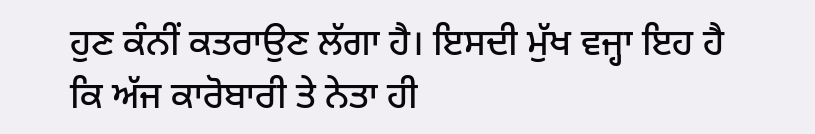ਹੁਣ ਕੰਨੀਂ ਕਤਰਾਉਣ ਲੱਗਾ ਹੈ। ਇਸਦੀ ਮੁੱਖ ਵਜ੍ਹਾ ਇਹ ਹੈ ਕਿ ਅੱਜ ਕਾਰੋਬਾਰੀ ਤੇ ਨੇਤਾ ਹੀ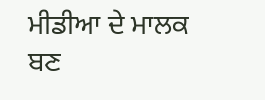ਮੀਡੀਆ ਦੇ ਮਾਲਕ ਬਣ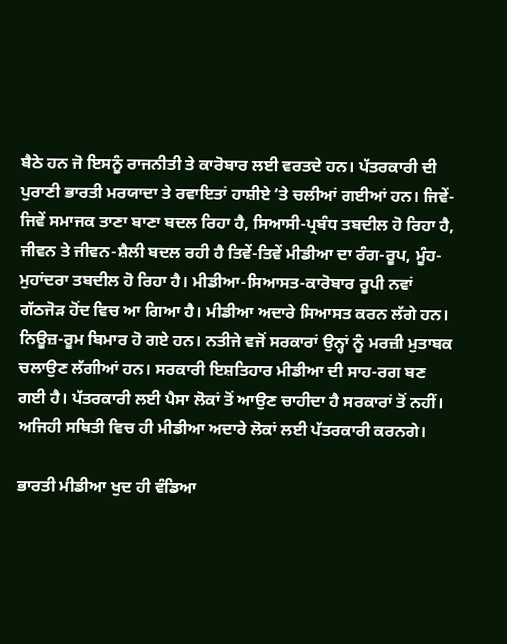ਬੈਠੇ ਹਨ ਜੋ ਇਸਨੂੰ ਰਾਜਨੀਤੀ ਤੇ ਕਾਰੋਬਾਰ ਲਈ ਵਰਤਦੇ ਹਨ। ਪੱਤਰਕਾਰੀ ਦੀ ਪੁਰਾਣੀ ਭਾਰਤੀ ਮਰਯਾਦਾ ਤੇ ਰਵਾਇਤਾਂ ਹਾਸ਼ੀਏ ʼਤੇ ਚਲੀਆਂ ਗਈਆਂ ਹਨ। ਜਿਵੇਂ-ਜਿਵੇਂ ਸਮਾਜਕ ਤਾਣਾ ਬਾਣਾ ਬਦਲ ਰਿਹਾ ਹੈ, ਸਿਆਸੀ-ਪ੍ਰਬੰਧ ਤਬਦੀਲ ਹੋ ਰਿਹਾ ਹੈ, ਜੀਵਨ ਤੇ ਜੀਵਨ-ਸ਼ੈਲੀ ਬਦਲ ਰਹੀ ਹੈ ਤਿਵੇਂ-ਤਿਵੇਂ ਮੀਡੀਆ ਦਾ ਰੰਗ-ਰੂਪ, ਮੂੰਹ-ਮੁਹਾਂਦਰਾ ਤਬਦੀਲ ਹੋ ਰਿਹਾ ਹੈ। ਮੀਡੀਆ-ਸਿਆਸਤ-ਕਾਰੋਬਾਰ ਰੂਪੀ ਨਵਾਂ ਗੱਠਜੋੜ ਹੋਂਦ ਵਿਚ ਆ ਗਿਆ ਹੈ। ਮੀਡੀਆ ਅਦਾਰੇ ਸਿਆਸਤ ਕਰਨ ਲੱਗੇ ਹਨ। ਨਿਊਜ਼-ਰੂਮ ਬਿਮਾਰ ਹੋ ਗਏ ਹਨ। ਨਤੀਜੇ ਵਜੋਂ ਸਰਕਾਰਾਂ ਉਨ੍ਹਾਂ ਨੂੰ ਮਰਜ਼ੀ ਮੁਤਾਬਕ ਚਲਾਉਣ ਲੱਗੀਆਂ ਹਨ। ਸਰਕਾਰੀ ਇਸ਼ਤਿਹਾਰ ਮੀਡੀਆ ਦੀ ਸਾਹ-ਰਗ ਬਣ ਗਈ ਹੈ। ਪੱਤਰਕਾਰੀ ਲਈ ਪੈਸਾ ਲੋਕਾਂ ਤੋਂ ਆਉਣ ਚਾਹੀਦਾ ਹੈ ਸਰਕਾਰਾਂ ਤੋਂ ਨਹੀਂ। ਅਜਿਹੀ ਸਥਿਤੀ ਵਿਚ ਹੀ ਮੀਡੀਆ ਅਦਾਰੇ ਲੋਕਾਂ ਲਈ ਪੱਤਰਕਾਰੀ ਕਰਨਗੇ।

ਭਾਰਤੀ ਮੀਡੀਆ ਖੁਦ ਹੀ ਵੰਡਿਆ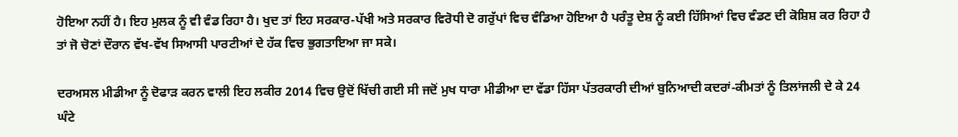ਹੋਇਆ ਨਹੀਂ ਹੈ। ਇਹ ਮੁਲਕ ਨੂੰ ਵੀ ਵੰਡ ਰਿਹਾ ਹੈ। ਖੁਦ ਤਾਂ ਇਹ ਸਰਕਾਰ-ਪੱਖੀ ਅਤੇ ਸਰਕਾਰ ਵਿਰੋਧੀ ਦੋ ਗਰੁੱਪਾਂ ਵਿਚ ਵੰਡਿਆ ਹੋਇਆ ਹੈ ਪਰੰਤੂ ਦੇਸ਼ ਨੂੰ ਕਈ ਹਿੱਸਿਆਂ ਵਿਚ ਵੰਡਣ ਦੀ ਕੋਸ਼ਿਸ਼ ਕਰ ਰਿਹਾ ਹੈ ਤਾਂ ਜੋ ਚੋਣਾਂ ਦੌਰਾਨ ਵੱਖ-ਵੱਖ ਸਿਆਸੀ ਪਾਰਟੀਆਂ ਦੇ ਹੱਕ ਵਿਚ ਭੁਗਤਾਇਆ ਜਾ ਸਕੇ।

ਦਰਅਸਲ ਮੀਡੀਆ ਨੂੰ ਦੋਫਾੜ ਕਰਨ ਵਾਲੀ ਇਹ ਲਕੀਰ 2014 ਵਿਚ ਉਦੋਂ ਖਿੱਚੀ ਗਈ ਸੀ ਜਦੋਂ ਮੁਖ ਧਾਰਾ ਮੀਡੀਆ ਦਾ ਵੱਡਾ ਹਿੱਸਾ ਪੱਤਰਕਾਰੀ ਦੀਆਂ ਬੁਨਿਆਦੀ ਕਦਰਾਂ-ਕੀਮਤਾਂ ਨੂੰ ਤਿਲਾਂਜਲੀ ਦੇ ਕੇ 24 ਘੰਟੇ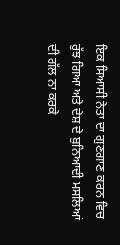ਇਕ ਸਿਆਸੀ ਨੇਤਾ ਦਾ ਗੁਣਗਾਣ ਕਰਨ ਵਿਚ ਰੁੱਝ ਗਿਆ ਅਤੇ ਦੇਸ਼ ਦੇ ਬੁਨਿਆਦੀ ਮਸਲਿਆਂ ਦੀ ਗੱਲ ਨਾ ਕਰਕੇ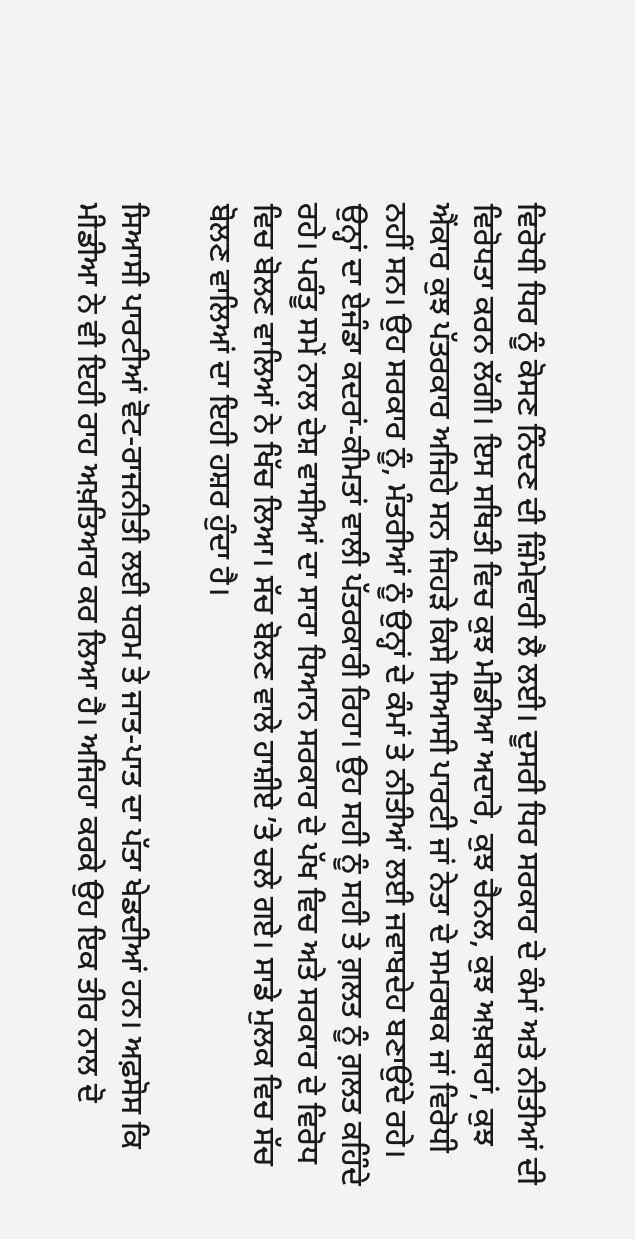ਵਿਰੋਧੀ ਧਿਰ ਨੂੰ ਕੋਸਣ ਨਿੰਦਣ ਦੀ ਜ਼ਿੰਮੇਵਾਰੀ ਲੈ ਲਈ। ਦੂਸਰੀ ਧਿਰ ਸਰਕਾਰ ਦੇ ਕੰਮਾਂ ਅਤੇ ਨੀਤੀਆਂ ਦੀ ਵਿਰੋਧਤਾ ਕਰਨ ਲੱਗੀ। ਇਸ ਸਥਿਤੀ ਵਿਚ ਕੁਝ ਮੀਡੀਆ ਅਦਾਰੇ, ਕੁਝ ਚੈਨਲ, ਕੁਝ ਅਖ਼ਬਾਰਾਂ, ਕੁਝ ਐਂਕਾਰ ਕੁਝ ਪੱਤਰਕਾਰ ਅਜਿਹੇ ਸਨ ਜਿਹੜੇ ਕਿਸੇ ਸਿਆਸੀ ਪਾਰਟੀ ਜਾਂ ਨੇਤਾ ਦੇ ਸਮਰਥਕ ਜਾਂ ਵਿਰੋਧੀ ਨਹੀਂ ਸਨ। ਉਹ ਸਰਕਾਰ ਨੂੰ, ਮੰਤਰੀਆਂ ਨੂੰ ਉਨ੍ਹਾਂ ਦੇ ਕੰਮਾਂ ਤੇ ਨੀਤੀਆਂ ਲਈ ਜਵਾਬਦੇਹ ਬਣਾਉਂਦੇ ਰਹੇ। ਉਨ੍ਹਾਂ ਦਾ ਏਜੰਡਾ ਕਦਰਾਂ-ਕੀਮਤਾਂ ਵਾਲੀ ਪੱਤਰਕਾਰੀ ਰਿਹਾ। ਉਹ ਸਹੀ ਨੂੰ ਸਹੀ ਤੇ ਗ਼ਲਤ ਨੂੰ ਗ਼ਲਤ ਕਹਿੰਦੇ ਰਹੇ। ਪਰੰਤੂ ਸਮੇਂ ਨਾਲ ਦੇਸ਼ ਵਾਸੀਆਂ ਦਾ ਸਾਰਾ ਧਿਆਨ ਸਰਕਾਰ ਦੇ ਪੱਖ ਵਿਚ ਅਤੇ ਸਰਕਾਰ ਦੇ ਵਿਰੋਧ ਵਿਚ ਬੋਲਣ ਵਾਲਿਆਂ ਨੇ ਖਿੱਚ ਲਿਆ। ਸੱਚ ਬੋਲਣ ਵਾਲੇ ਹਾਸ਼ੀਏ ʼਤੇ ਚਲੇ ਗਏ। ਸਾਡੇ ਮੁਲਕ ਵਿਚ ਸੱਚ ਬੋਲਣ ਵਾਲਿਆਂ ਦਾ ਇਹੀ ਹਸ਼ਰ ਹੁੰਦਾ ਹੈ।

ਸਿਆਸੀ ਪਾਰਟੀਆਂ ਵੋਟ-ਰਾਜਨੀਤੀ ਲਈ ਧਰਮ ਤੇ ਜਾਤ-ਪਾਤ ਦਾ ਪੱਤਾ ਖੇਡਦੀਆਂ ਹਨ। ਅਫ਼ਸੋਸ ਕਿ ਮੀਡੀਆ ਨੇ ਵੀ ਇਹੀ ਰਾਹ ਅਖ਼ਤਿਆਰ ਕਰ ਲਿਆ ਹੈ। ਅਜਿਹਾ ਕਰਕੇ ਉਹ ਇਕ ਤੀਰ ਨਾਲ ਦੋ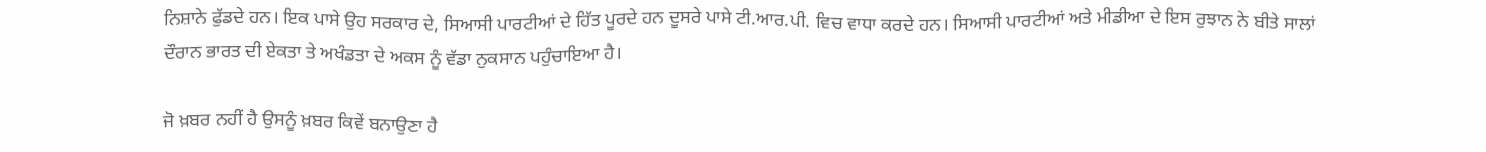ਨਿਸ਼ਾਨੇ ਫੁੱਡਦੇ ਹਨ। ਇਕ ਪਾਸੇ ਉਹ ਸਰਕਾਰ ਦੇ, ਸਿਆਸੀ ਪਾਰਟੀਆਂ ਦੇ ਹਿੱਤ ਪੂਰਦੇ ਹਨ ਦੂਸਰੇ ਪਾਸੇ ਟੀ.ਆਰ.ਪੀ. ਵਿਚ ਵਾਧਾ ਕਰਦੇ ਹਨ। ਸਿਆਸੀ ਪਾਰਟੀਆਂ ਅਤੇ ਮੀਡੀਆ ਦੇ ਇਸ ਰੁਝਾਨ ਨੇ ਬੀਤੇ ਸਾਲਾਂ ਦੌਰਾਨ ਭਾਰਤ ਦੀ ਏਕਤਾ ਤੇ ਅਖੰਡਤਾ ਦੇ ਅਕਸ ਨੂੰ ਵੱਡਾ ਨੁਕਸਾਨ ਪਹੁੰਚਾਇਆ ਹੈ।

ਜੋ ਖ਼ਬਰ ਨਹੀਂ ਹੈ ਉਸਨੂੰ ਖ਼ਬਰ ਕਿਵੇਂ ਬਨਾਉਣਾ ਹੈ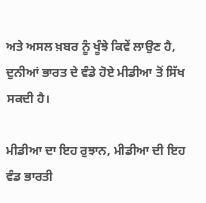ਅਤੇ ਅਸਲ ਖ਼ਬਰ ਨੂੰ ਖੂੰਝੇ ਕਿਵੇਂ ਲਾਉਣ ਹੈ, ਦੁਨੀਆਂ ਭਾਰਤ ਦੇ ਵੰਡੇ ਹੋਏ ਮੀਡੀਆ ਤੋਂ ਸਿੱਖ ਸਕਦੀ ਹੈ।

ਮੀਡੀਆ ਦਾ ਇਹ ਰੁਝਾਨ, ਮੀਡੀਆ ਦੀ ਇਹ ਵੰਡ ਭਾਰਤੀ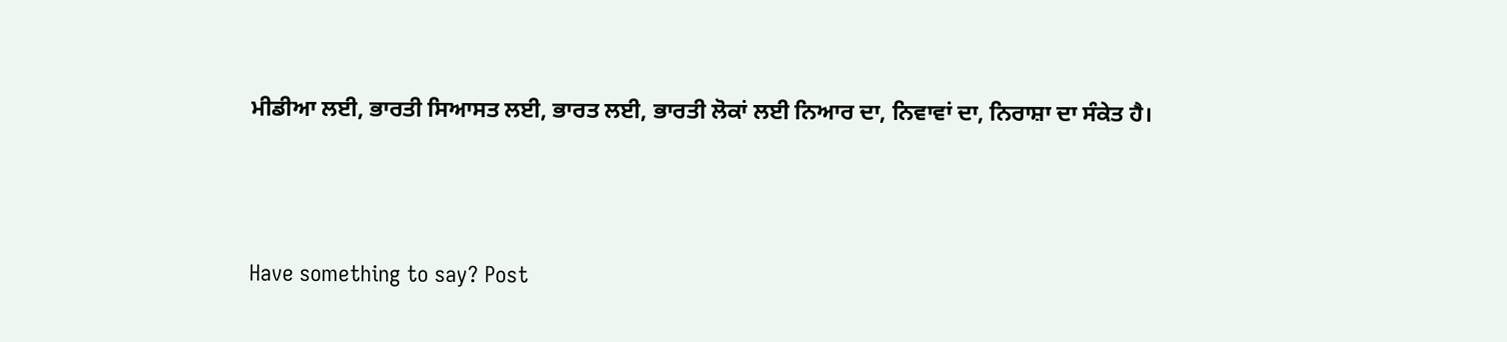ਮੀਡੀਆ ਲਈ, ਭਾਰਤੀ ਸਿਆਸਤ ਲਈ, ਭਾਰਤ ਲਈ, ਭਾਰਤੀ ਲੋਕਾਂ ਲਈ ਨਿਆਰ ਦਾ, ਨਿਵਾਵਾਂ ਦਾ, ਨਿਰਾਸ਼ਾ ਦਾ ਸੰਕੇਤ ਹੈ।



Have something to say? Post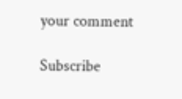your comment

Subscribe